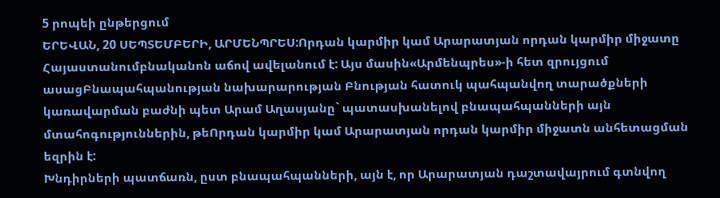5 րոպեի ընթերցում
ԵՐԵՎԱՆ, 20 ՍԵՊՏԵՄԲԵՐԻ, ԱՐՄԵՆՊՐԵՍ:Որդան կարմիր կամ Արարատյան որդան կարմիր միջատը Հայաստանումբնականոն աճով ավելանում է: Այս մասին«Արմենպրես»-ի հետ զրույցում ասացԲնապահպանության նախարարության Բնության հատուկ պահպանվող տարածքների կառավարման բաժնի պետ Արամ Աղասյանը` պատասխանելով բնապահպանների այն մտահոգություններին, թեՈրդան կարմիր կամ Արարատյան որդան կարմիր միջատն անհետացման եզրին է:
Խնդիրների պատճառն, ըստ բնապահպանների, այն է, որ Արարատյան դաշտավայրում գտնվող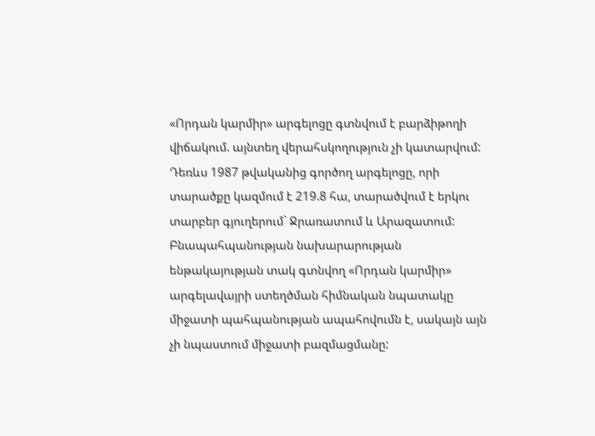«Որդան կարմիր» արգելոցը գտնվում է բարձիթողի վիճակում. այնտեղ վերահսկողություն չի կատարվում: Դեռևս 1987 թվականից գործող արգելոցը, որի տարածքը կազմում է 219.8 հա, տարածվում է երկու տարբեր գյուղերում` Ջրառատում և Արազատում: Բնապահպանության նախարարության ենթակայության տակ գտնվող «Որդան կարմիր» արգելավայրի ստեղծման հիմնական նպատակը միջատի պահպանության ապահովումն է, սակայն այն չի նպաստում միջատի բազմացմանը: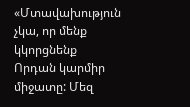«Մտավախություն չկա, որ մենք կկորցնենք Որդան կարմիր միջատը: Մեզ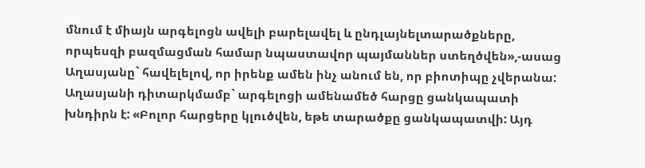մնում է միայն արգելոցն ավելի բարելավել և ընդլայնելտարածքները, որպեսզի բազմացման համար նպաստավոր պայմաններ ստեղծվեն»,-ասաց Աղասյանը` հավելելով, որ իրենք ամեն ինչ անում են, որ բիոտիպը չվերանա:
Աղասյանի դիտարկմամբ` արգելոցի ամենամեծ հարցը ցանկապատի խնդիրն է: «Բոլոր հարցերը կլուծվեն, եթե տարածքը ցանկապատվի: Այդ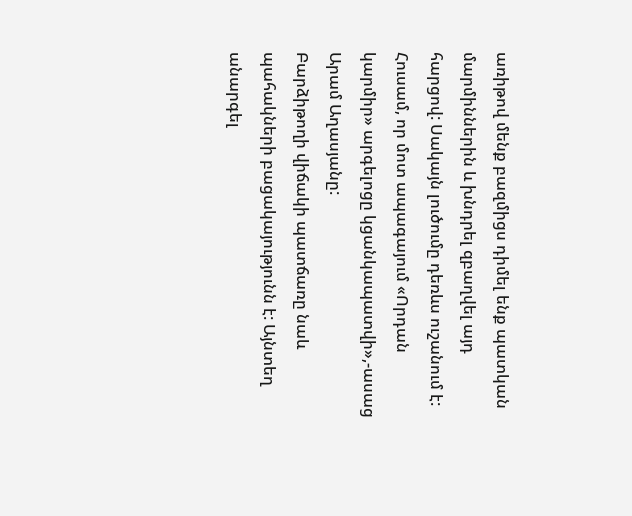առիթով մենք բազմիցս դիմել ենք պատկան մարմիններին և խնդրել զբաղվել այդ հարցով: Սակայն լուծումը դեռևս ուշանում է: Հուսամ, որ մոտ ապագայում «Որդան կարմիր» արգելոցը կցանկապատվի»,-ասաց Արամ Աղասյանը:
Բարձիթողի վիճակի պատճառը նաև պահակների բացակայությունն է: Այնտեղ անարգել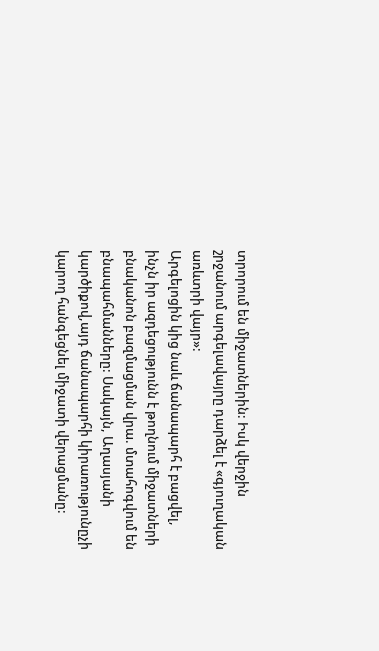տրորում են միջատներին: Իսկ վերջին շրջանում արգելավայրը դարձել է «գյուղական առևտրի վայր»:
Արգելոցին կից նաև ճանապարհ է բացվել, ինչն իր ազդեցությունն է թողնում միջատների բնականոն բազմացման վրա. մտահոգվում են բնապահմանները: Սակայն, Աղասյանի կարծիքով,այդ ճանապարհի կիրառությունըչի կարող հանգեցնել միջատի վերացմանը: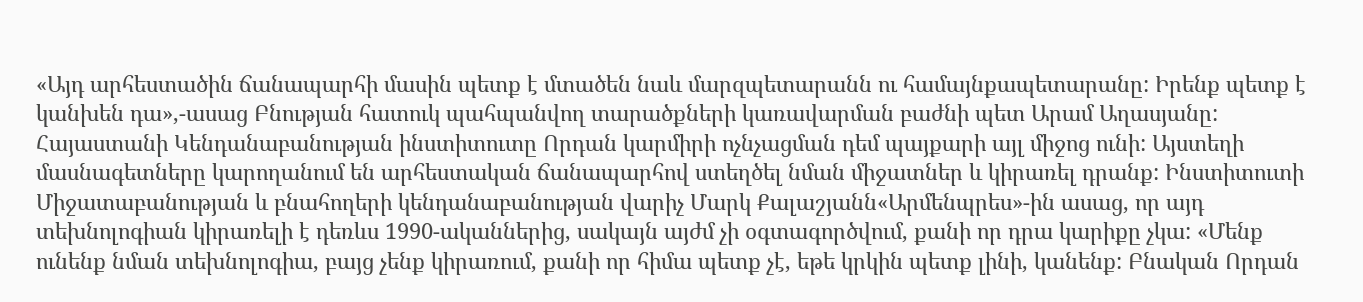«Այդ արհեստածին ճանապարհի մասին պետք է մտածեն նաև մարզպետարանն ու համայնքապետարանը: Իրենք պետք է կանխեն դա»,-ասաց Բնության հատուկ պահպանվող տարածքների կառավարման բաժնի պետ Արամ Աղասյանը:
Հայաստանի Կենդանաբանության ինստիտուտը Որդան կարմիրի ոչնչացման դեմ պայքարի այլ միջոց ունի: Այստեղի մասնագետները կարողանում են արհեստական ճանապարհով ստեղծել նման միջատներ և կիրառել դրանք: Ինստիտուտի Միջատաբանության և բնահողերի կենդանաբանության վարիչ Մարկ Քալաշյանն«Արմենպրես»-ին ասաց, որ այդ տեխնոլոգիան կիրառելի է դեռևս 1990-ականներից, սակայն այժմ չի օգտագործվում, քանի որ դրա կարիքը չկա: «Մենք ունենք նման տեխնոլոգիա, բայց չենք կիրառում, քանի որ հիմա պետք չէ, եթե կրկին պետք լինի, կանենք: Բնական Որդան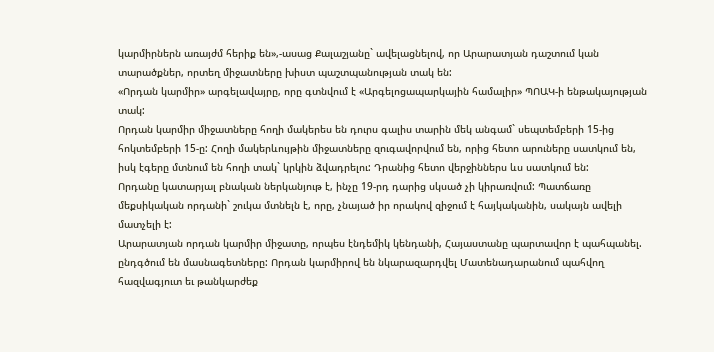կարմիրներն առայժմ հերիք են»,-ասաց Քալաշյանը` ավելացնելով, որ Արարատյան դաշտում կան տարածքներ, որտեղ միջատները խիստ պաշտպանության տակ են:
«Որդան կարմիր» արգելավայրը, որը գտնվում է «Արգելոցապարկային համալիր» ՊՈԱԿ-ի ենթակայության տակ:
Որդան կարմիր միջատները հողի մակերես են դուրս գալիս տարին մեկ անգամ` սեպտեմբերի 15-ից հոկտեմբերի 15-ը: Հողի մակերևույթին միջատները զուգավորվում են, որից հետո արուները սատկում են, իսկ էգերը մտնում են հողի տակ` կրկին ձվադրելու: Դրանից հետո վերջիններս ևս սատկում են:
Որդանը կատարյալ բնական ներկանյութ է, ինչը 19-րդ դարից սկսած չի կիրառվում: Պատճառը մեքսիկական որդանի` շուկա մտնելն է, որը, չնայած իր որակով զիջում է հայկականին, սակայն ավելի մատչելի է:
Արարատյան որդան կարմիր միջատը, որպես էնդեմիկ կենդանի, Հայաստանը պարտավոր է պահպանել. ընդգծում են մասնագետները: Որդան կարմիրով են նկարազարդվել Մատենադարանում պահվող հազվագյուտ եւ թանկարժեք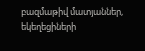բազմաթիվ մատյաններ, եկեղեցիների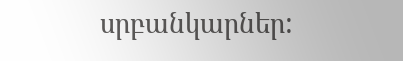սրբանկարներ: